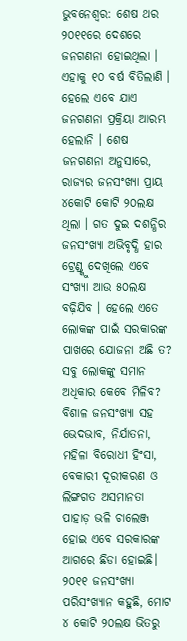ଭୁବନେଶ୍ୱର: ଶେଷ ଥର ୨୦୧୧ରେ ଦେଶରେ ଜନଗଣନା ହୋଇଥିଲା । ଏହାକୁ ୧୦ ବର୍ଷ ବିତିଲାଣି । ହେଲେ ଏବେ ଯାଏ ଜନଗଣନା ପ୍ରକ୍ରିୟା ଆରମ୍ଭ ହେଲାନି । ଶେଷ ଜନଗଣନା ଅନୁସାରେ, ରାଜ୍ୟର ଜନସଂଖ୍ୟା ପ୍ରାୟ ୪କୋଟି କୋଟି ୨୦ଲକ୍ଷ ଥିଲା । ଗତ ଦୁଇ ଦଶନ୍ଧିର ଜନସଂଖ୍ୟା ଅଭିବୃଦ୍ଧି ହାର ଟ୍ରେଣ୍ଡ୍କୁ ଦେଖିଲେ ଏବେ ସଂଖ୍ୟା ଆଉ ୫୦ଲକ୍ଷ ବଢ଼ିଯିବ । ହେଲେ ଏତେ ଲୋକଙ୍କ ପାଇଁ ସରକାରଙ୍କ ପାଖରେ ଯୋଜନା ଅଛି ତ? ସବୁ ଲୋକଙ୍କୁ ସମାନ ଅଧିକାର କେବେ ମିଳିବ? ବିଶାଳ ଜନସଂଖ୍ୟା ସହ ଭେଦଭାବ, ନିର୍ଯାତନା, ମହିଳା ବିରୋଧୀ ହିଂସା, ବେକାରୀ ଦୂରୀକରଣ ଓ ଲିଙ୍ଗଗତ ଅସମାନତା ପାହାଡ଼ ଭଳି ଚାଲେଞ୍ଜ ହୋଇ ଏବେ ସରକାରଙ୍କ ଆଗରେ ଛିଡା ହୋଇଛି।
୨୦୧୧ ଜନସଂଖ୍ୟା ପରିସଂଖ୍ୟାନ କହୁଛି, ମୋଟ ୪ କୋଟି ୨୦ଲକ୍ଷ ଭିତରୁ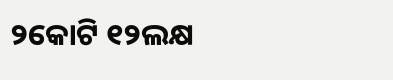୨କୋଟି ୧୨ଲକ୍ଷ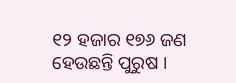୧୨ ହଜାର ୧୭୬ ଜଣ ହେଉଛନ୍ତି ପୁରୁଷ ।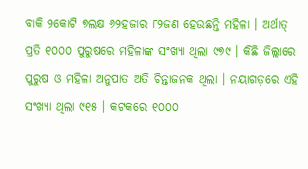ବାକି ୨କୋଟି ୭ଲକ୍ଷ ୬୨ହଜାର ୮୨ଜଣ ହେଉଛନ୍ତି ମହିଳା । ଅର୍ଥାତ୍ ପ୍ରତି ୧୦୦୦ ପୁରୁଷରେ ମହିଳାଙ୍କ ସଂଖ୍ୟା ଥିଲା ୯୭୯ । କିଛି ଜିଲ୍ଲାରେ ପୁରୁଷ ଓ ମହିଳା ଅନୁପାତ ଅତି ଚିନ୍ତାଜନକ ଥିଲା । ନୟାଗଡ଼ରେ ଏହି ସଂଖ୍ୟା ଥିଲା ୯୧୫ । କଟକରେ ୧୦୦୦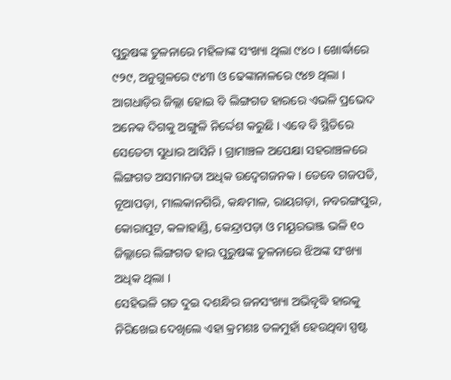ପୁରୁଷଙ୍କ ତୁଳନାରେ ମହିଳାଙ୍କ ସଂଖ୍ୟା ଥିଲା ୯୪୦ । ଖୋର୍ଦ୍ଧାରେ ୯୨୯, ଅନୁଗୁଳରେ ୯୪୩ ଓ ଢେଙ୍କାନାଳରେ ୯୪୭ ଥିଲା । ଆଗଧାଡ଼ିର ଜିଲ୍ଲା ହୋଇ ବି ଲିଙ୍ଗଗତ ହାରରେ ଏଭଳି ପ୍ରଭେଦ ଅନେକ ଦିଗକୁ ଅଙ୍ଗୁଳି ନିର୍ଦ୍ଦେଶ କରୁଛି । ଏବେ ବି ସ୍ଥିତିରେ ସେତେଟା ସୁଧାର ଆସିନି । ଗ୍ରାମାଞ୍ଚଳ ଅପେକ୍ଷା ସହରାଞ୍ଚଳରେ ଲିଙ୍ଗଗତ ଅସମାନତା ଅଧିକ ଉଦ୍ବେଗଜନକ । ତେବେ ଗଜପତି, ନୂଆପଡ଼ା, ମାଲକାନଗିରି, କନ୍ଧମାଳ, ରାୟଗଡ଼ା, ନବରଙ୍ଗପୁର, କୋରାପୁଟ, କଳାହାଣ୍ଡି, କେନ୍ଦ୍ରାପଡ଼ା ଓ ମୟୂରଭଞ୍ଜ ଭଳି ୧୦ ଜିଲ୍ଲାରେ ଲିଙ୍ଗଗତ ହାର ପୁରୁଷଙ୍କ ତୁଳନାରେ ଝିଅଙ୍କ ସଂଖ୍ୟା ଅଧିକ ଥିଲା ।
ସେହିଭଳି ଗତ ଦୁଇ ଦଶନ୍ଧିର ଜନସଂଖ୍ୟା ଅଭିବୃଦ୍ଧି ହାରକୁ ନିରିଖେଇ ଦେଖିଲେ ଏହା କ୍ରମଶଃ ତଳମୁହାଁ ହେଉଥିବା ସ୍ପଷ୍ଟ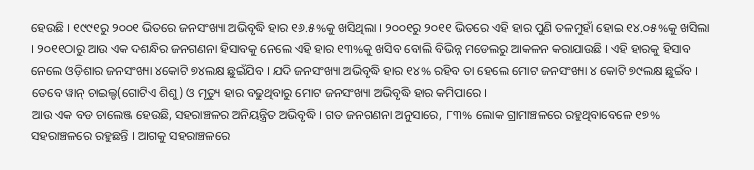ହେଉଛି । ୧୯୯୧ରୁ ୨୦୦୧ ଭିତରେ ଜନସଂଖ୍ୟା ଅଭିବୃଦ୍ଧି ହାର ୧୬.୫%କୁ ଖସିଥିଲା । ୨୦୦୧ରୁ ୨୦୧୧ ଭିତରେ ଏହି ହାର ପୁଣି ତଳମୁହାଁ ହୋଇ ୧୪.୦୫%କୁ ଖସିଲା । ୨୦୧୧ଠାରୁ ଆଉ ଏକ ଦଶନ୍ଧିର ଜନଗଣନା ହିସାବକୁ ନେଲେ ଏହି ହାର ୧୩%କୁ ଖସିବ ବୋଲି ବିଭିନ୍ନ ମଡେଲରୁ ଆକଳନ କରାଯାଉଛି । ଏହି ହାରକୁ ହିସାବ ନେଲେ ଓଡ଼ିଶାର ଜନସଂଖ୍ୟା ୪କୋଟି ୭୪ଲକ୍ଷ ଛୁଇଁଯିବ । ଯଦି ଜନସଂଖ୍ୟା ଅଭିବୃଦ୍ଧି ହାର ୧୪% ରହିବ ତା ହେଲେ ମୋଟ ଜନସଂଖ୍ୟା ୪ କୋଟି ୭୯ଲକ୍ଷ ଛୁଇଁବ । ତେବେ ୱାନ୍ ଚାଇଲ୍ଡ(ଗୋଟିଏ ଶିଶୁ) ଓ ମୃତ୍ୟୁ ହାର ବଢୁଥିବାରୁ ମୋଟ ଜନସଂଖ୍ୟା ଅଭିବୃଦ୍ଧି ହାର କମିପାରେ ।
ଆଉ ଏକ ବଡ ଚାଲେଞ୍ଜ ହେଉଛି, ସହରାଞ୍ଚଳର ଅନିୟନ୍ତ୍ରିତ ଅଭିବୃଦ୍ଧି । ଗତ ଜନଗଣନା ଅନୁସାରେ, ୮୩% ଲୋକ ଗ୍ରାମାଞ୍ଚଳରେ ରହୁଥିବାବେଳେ ୧୭% ସହରାଞ୍ଚଳରେ ରହୁଛନ୍ତି । ଆଗକୁ ସହରାଞ୍ଚଳରେ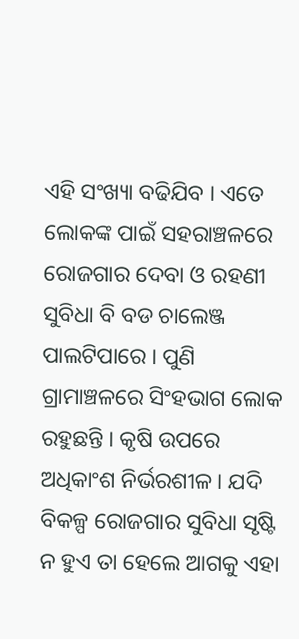ଏହି ସଂଖ୍ୟା ବଢିଯିବ । ଏତେ ଲୋକଙ୍କ ପାଇଁ ସହରାଞ୍ଚଳରେ ରୋଜଗାର ଦେବା ଓ ରହଣୀ ସୁବିଧା ବି ବଡ ଚାଲେଞ୍ଜ ପାଲଟିପାରେ । ପୁଣି ଗ୍ରାମାଞ୍ଚଳରେ ସିଂହଭାଗ ଲୋକ ରହୁଛନ୍ତି । କୃଷି ଉପରେ ଅଧିକାଂଶ ନିର୍ଭରଶୀଳ । ଯଦି ବିକଳ୍ପ ରୋଜଗାର ସୁବିଧା ସୃଷ୍ଟି ନ ହୁଏ ତା ହେଲେ ଆଗକୁ ଏହା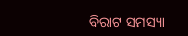ବିରାଟ ସମସ୍ୟା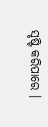ସୃଷ୍ଟି କରିପାରେ ।